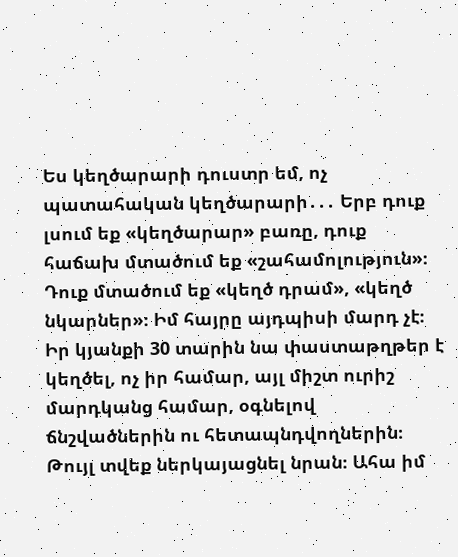Ես կեղծարարի դուստր եմ, ոչ պատահական կեղծարարի․․․ Երբ դուք լսում եք «կեղծարար» բառը, դուք հաճախ մտածում եք «շահամոլություն»։ Դուք մտածում եք «կեղծ դրամ», «կեղծ նկարներ»։ Իմ հայրը այդպիսի մարդ չէ։ Իր կյանքի 30 տարին նա փաստաթղթեր է կեղծել, ոչ իր համար, այլ միշտ ուրիշ մարդկանց համար, օգնելով ճնշվածներին ու հետապնդվողներին։ Թույլ տվեք ներկայացնել նրան։ Ահա իմ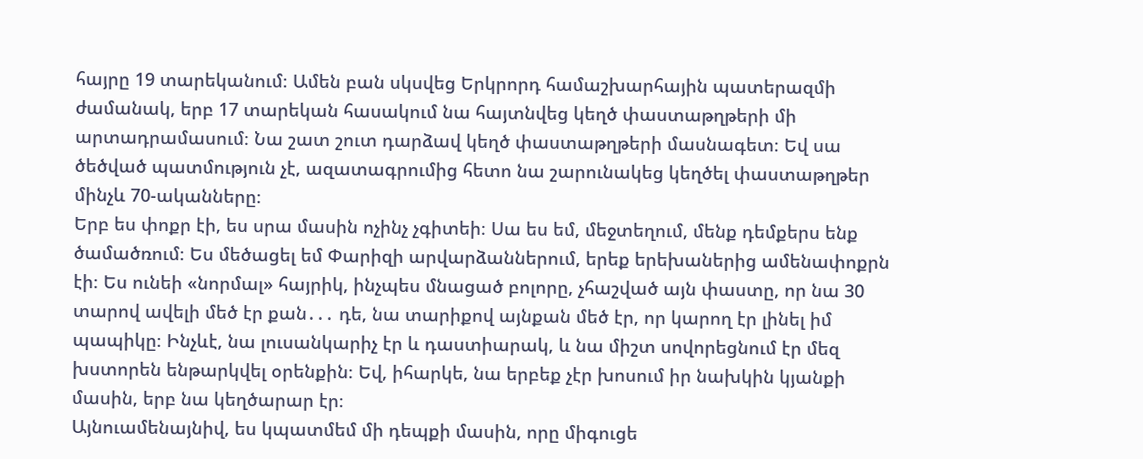հայրը 19 տարեկանում։ Ամեն բան սկսվեց Երկրորդ համաշխարհային պատերազմի ժամանակ, երբ 17 տարեկան հասակում նա հայտնվեց կեղծ փաստաթղթերի մի արտադրամասում։ Նա շատ շուտ դարձավ կեղծ փաստաթղթերի մասնագետ։ Եվ սա ծեծված պատմություն չէ, ազատագրումից հետո նա շարունակեց կեղծել փաստաթղթեր մինչև 70-ականները։
Երբ ես փոքր էի, ես սրա մասին ոչինչ չգիտեի։ Սա ես եմ, մեջտեղում, մենք դեմքերս ենք ծամածռում։ Ես մեծացել եմ Փարիզի արվարձաններում, երեք երեխաներից ամենափոքրն էի։ Ես ունեի «նորմալ» հայրիկ, ինչպես մնացած բոլորը, չհաշված այն փաստը, որ նա 30 տարով ավելի մեծ էր քան․․․ դե, նա տարիքով այնքան մեծ էր, որ կարող էր լինել իմ պապիկը։ Ինչևէ, նա լուսանկարիչ էր և դաստիարակ, և նա միշտ սովորեցնում էր մեզ խստորեն ենթարկվել օրենքին։ Եվ, իհարկե, նա երբեք չէր խոսում իր նախկին կյանքի մասին, երբ նա կեղծարար էր։
Այնուամենայնիվ, ես կպատմեմ մի դեպքի մասին, որը միգուցե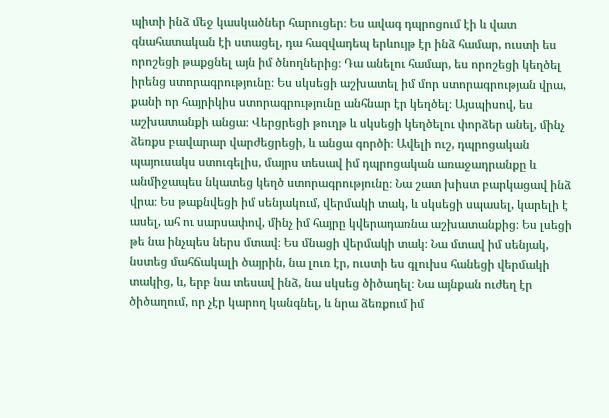պիտի ինձ մեջ կասկածներ հարուցեր։ Ես ավագ դպրոցում էի և վատ գնահատական էի ստացել, դա հազվադեպ երևույթ էր ինձ համար, ուստի ես որոշեցի թաքցնել այն իմ ծնողներից։ Դա անելու համար, ես որոշեցի կեղծել իրենց ստորագրությունը։ Ես սկսեցի աշխատել իմ մոր ստորագրության վրա, քանի որ հայրիկիս ստորագրությունը անհնար էր կեղծել։ Այսպիսով, ես աշխատանքի անցա։ Վերցրեցի թուղթ և սկսեցի կեղծելու փորձեր անել, մինչ ձեռքս բավարար վարժեցրեցի, և անցա գործի։ Ավելի ուշ, դպրոցական պայուսակս ստուգելիս, մայրս տեսավ իմ դպրոցական առաջադրանքը և անմիջապես նկատեց կեղծ ստորագրությունը։ Նա շատ խիստ բարկացավ ինձ վրա։ Ես թաքնվեցի իմ սենյակում, վերմակի տակ, և սկսեցի սպասել, կարելի է ասել, ահ ու սարսափով, մինչ իմ հայրը կվերադառնա աշխատանքից։ Ես լսեցի թե նա ինչպես ներս մտավ։ Ես մնացի վերմակի տակ։ Նա մտավ իմ սենյակ, նստեց մահճակալի ծայրին, նա լուռ էր, ուստի ես գլուխս հանեցի վերմակի տակից, և, երբ նա տեսավ ինձ, նա սկսեց ծիծաղել։ Նա այնքան ուժեղ էր ծիծաղում, որ չէր կարող կանգնել, և նրա ձեռքում իմ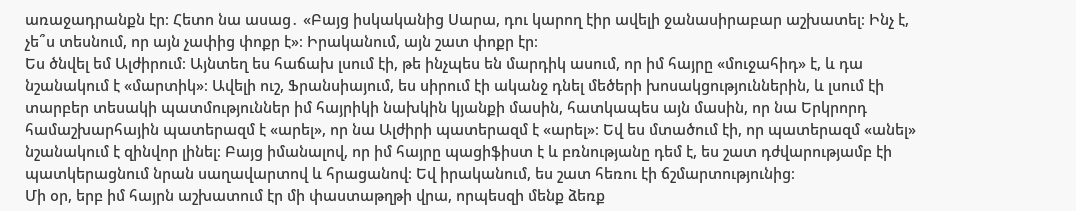առաջադրանքն էր։ Հետո նա ասաց․ «Բայց իսկականից Սարա, դու կարող էիր ավելի ջանասիրաբար աշխատել։ Ինչ է, չե՞ս տեսնում, որ այն չափից փոքր է»։ Իրականում, այն շատ փոքր էր։
Ես ծնվել եմ Ալժիրում։ Այնտեղ ես հաճախ լսում էի, թե ինչպես են մարդիկ ասում, որ իմ հայրը «մուջահիդ» է, և դա նշանակում է «մարտիկ»։ Ավելի ուշ, Ֆրանսիայում, ես սիրում էի ականջ դնել մեծերի խոսակցություններին, և լսում էի տարբեր տեսակի պատմություններ իմ հայրիկի նախկին կյանքի մասին, հատկապես այն մասին, որ նա Երկրորդ համաշխարհային պատերազմ է «արել», որ նա Ալժիրի պատերազմ է «արել»։ Եվ ես մտածում էի, որ պատերազմ «անել» նշանակում է զինվոր լինել։ Բայց իմանալով, որ իմ հայրը պացիֆիստ է և բռնությանը դեմ է, ես շատ դժվարությամբ էի պատկերացնում նրան սաղավարտով և հրացանով։ Եվ իրականում, ես շատ հեռու էի ճշմարտությունից։
Մի օր, երբ իմ հայրն աշխատում էր մի փաստաթղթի վրա, որպեսզի մենք ձեռք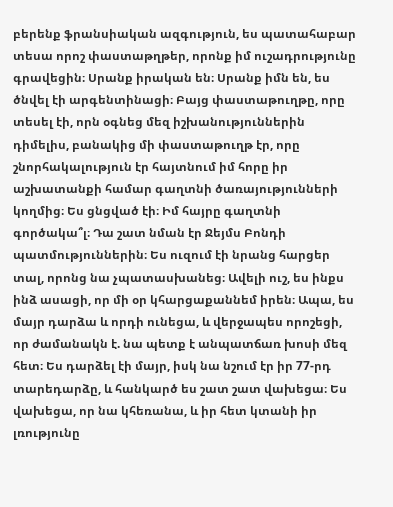բերենք ֆրանսիական ազգություն, ես պատահաբար տեսա որոշ փաստաթղթեր, որոնք իմ ուշադրությունը գրավեցին։ Սրանք իրական են։ Սրանք իմն են, ես ծնվել էի արգենտինացի։ Բայց փաստաթուղթը, որը տեսել էի, որն օգնեց մեզ իշխանություններին դիմելիս, բանակից մի փաստաթուղթ էր, որը շնորհակալություն էր հայտնում իմ հորը իր աշխատանքի համար գաղտնի ծառայությունների կողմից։ Ես ցնցված էի։ Իմ հայրը գաղտնի գործակա՞լ։ Դա շատ նման էր Ջեյմս Բոնդի պատմություններին։ Ես ուզում էի նրանց հարցեր տալ, որոնց նա չպատասխանեց։ Ավելի ուշ, ես ինքս ինձ ասացի, որ մի օր կհարցաքաննեմ իրեն։ Ապա, ես մայր դարձա և որդի ունեցա, և վերջապես որոշեցի, որ ժամանակն է. նա պետք է անպատճառ խոսի մեզ հետ։ Ես դարձել էի մայր, իսկ նա նշում էր իր 77-րդ տարեդարձը, և հանկարծ ես շատ շատ վախեցա։ Ես վախեցա, որ նա կհեռանա, և իր հետ կտանի իր լռությունը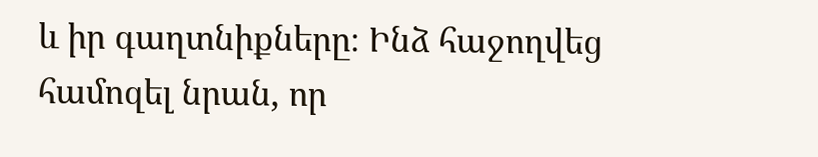և իր գաղտնիքները։ Ինձ հաջողվեց համոզել նրան, որ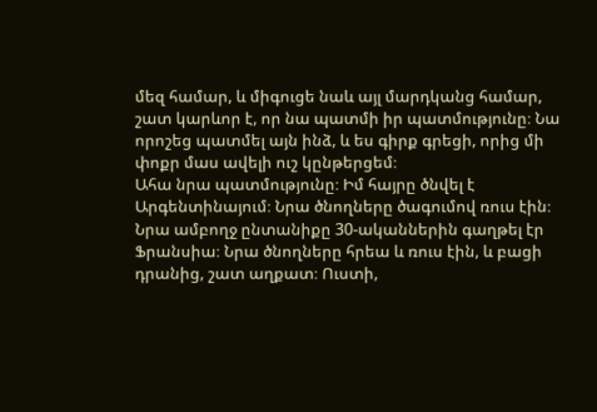մեզ համար, և միգուցե նաև այլ մարդկանց համար, շատ կարևոր է, որ նա պատմի իր պատմությունը։ Նա որոշեց պատմել այն ինձ, և ես գիրք գրեցի, որից մի փոքր մաս ավելի ուշ կընթերցեմ։
Ահա նրա պատմությունը։ Իմ հայրը ծնվել է Արգենտինայում։ Նրա ծնողները ծագումով ռուս էին։ Նրա ամբողջ ընտանիքը 30-ականներին գաղթել էր Ֆրանսիա։ Նրա ծնողները հրեա և ռուս էին, և բացի դրանից, շատ աղքատ։ Ուստի,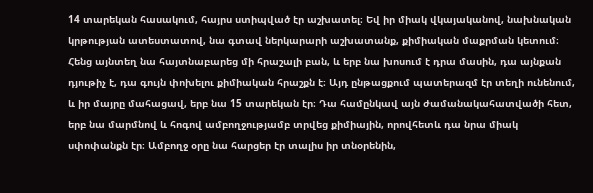14 տարեկան հասակում, հայրս ստիպված էր աշխատել։ Եվ իր միակ վկայականով, նախնական կրթության ատեստատով, նա գտավ ներկարարի աշխատանք, քիմիական մաքրման կետում։ Հենց այնտեղ նա հայտնաբարեց մի հրաշալի բան, և երբ նա խոսում է դրա մասին, դա այնքան դյութիչ է, դա գույն փոխելու քիմիական հրաշքն է։ Այդ ընթացքում պատերազմ էր տեղի ունենում, և իր մայրը մահացավ, երբ նա 15 տարեկան էր։ Դա համընկավ այն ժամանակահատվածի հետ, երբ նա մարմնով և հոգով ամբողջությամբ տրվեց քիմիային, որովհետև դա նրա միակ սփոփանքն էր։ Ամբողջ օրը նա հարցեր էր տալիս իր տնօրենին,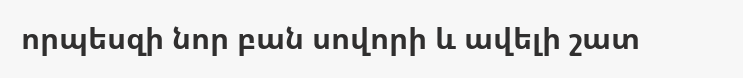որպեսզի նոր բան սովորի և ավելի շատ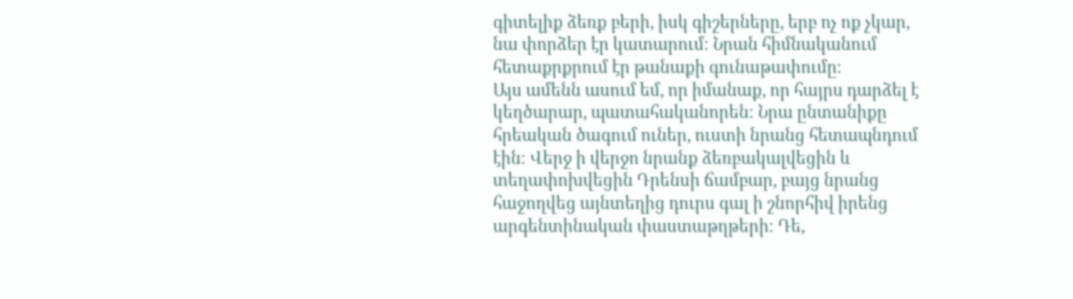գիտելիք ձեռք բերի, իսկ գիշերները, երբ ոչ ոք չկար, նա փորձեր էր կատարում։ Նրան հիմնականում հետաքրքրում էր թանաքի գունաթափումը։
Այս ամենն ասում եմ, որ իմանաք, որ հայրս դարձել է կեղծարար, պատահականորեն։ Նրա ընտանիքը հրեական ծագում ուներ, ուստի նրանց հետապնդում էին։ Վերջ ի վերջո նրանք ձեռբակալվեցին և տեղափոխվեցին Դրենսի ճամբար, բայց նրանց հաջողվեց այնտեղից դուրս գալ ի շնորհիվ իրենց արգենտինական փաստաթղթերի։ Դե,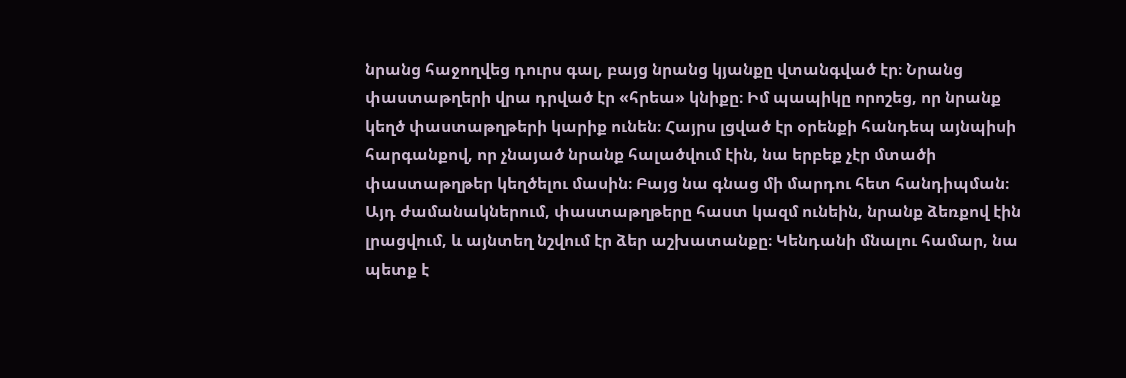նրանց հաջողվեց դուրս գալ, բայց նրանց կյանքը վտանգված էր։ Նրանց փաստաթղերի վրա դրված էր «հրեա» կնիքը։ Իմ պապիկը որոշեց, որ նրանք կեղծ փաստաթղթերի կարիք ունեն։ Հայրս լցված էր օրենքի հանդեպ այնպիսի հարգանքով, որ չնայած նրանք հալածվում էին, նա երբեք չէր մտածի փաստաթղթեր կեղծելու մասին։ Բայց նա գնաց մի մարդու հետ հանդիպման։
Այդ ժամանակներում, փաստաթղթերը հաստ կազմ ունեին, նրանք ձեռքով էին լրացվում, և այնտեղ նշվում էր ձեր աշխատանքը։ Կենդանի մնալու համար, նա պետք է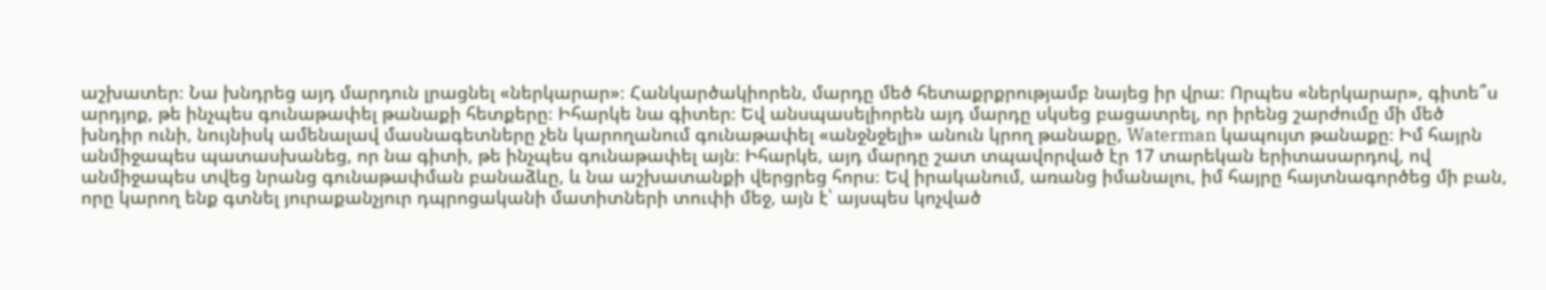աշխատեր։ Նա խնդրեց այդ մարդուն լրացնել «ներկարար»։ Հանկարծակիորեն, մարդը մեծ հետաքրքրությամբ նայեց իր վրա։ Որպես «ներկարար», գիտե՞ս արդյոք, թե ինչպես գունաթափել թանաքի հետքերը։ Իհարկե նա գիտեր։ Եվ անսպասելիորեն այդ մարդը սկսեց բացատրել, որ իրենց շարժումը մի մեծ խնդիր ունի, նույնիսկ ամենալավ մասնագետները չեն կարողանում գունաթափել «անջնջելի» անուն կրող թանաքը, Waterman կապույտ թանաքը։ Իմ հայրն անմիջապես պատասխանեց, որ նա գիտի, թե ինչպես գունաթափել այն։ Իհարկե, այդ մարդը շատ տպավորված էր 17 տարեկան երիտասարդով, ով անմիջապես տվեց նրանց գունաթափման բանաձևը, և նա աշխատանքի վերցրեց հորս։ Եվ իրականում, առանց իմանալու, իմ հայրը հայտնագործեց մի բան, որը կարող ենք գտնել յուրաքանչյուր դպրոցականի մատիտների տուփի մեջ, այն է՝ այսպես կոչված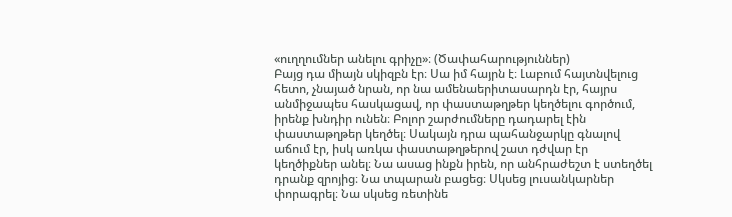«ուղղումներ անելու գրիչը»։ (Ծափահարություններ)
Բայց դա միայն սկիզբն էր։ Սա իմ հայրն է։ Լաբում հայտնվելուց հետո, չնայած նրան, որ նա ամենաերիտասարդն էր, հայրս անմիջապես հասկացավ, որ փաստաթղթեր կեղծելու գործում, իրենք խնդիր ունեն։ Բոլոր շարժումները դադարել էին փաստաթղթեր կեղծել։ Սակայն դրա պահանջարկը գնալով աճում էր, իսկ առկա փաստաթղթերով շատ դժվար էր կեղծիքներ անել։ Նա ասաց ինքն իրեն, որ անհրաժեշտ է ստեղծել դրանք զրոյից։ Նա տպարան բացեց։ Սկսեց լուսանկարներ փորագրել։ Նա սկսեց ռետինե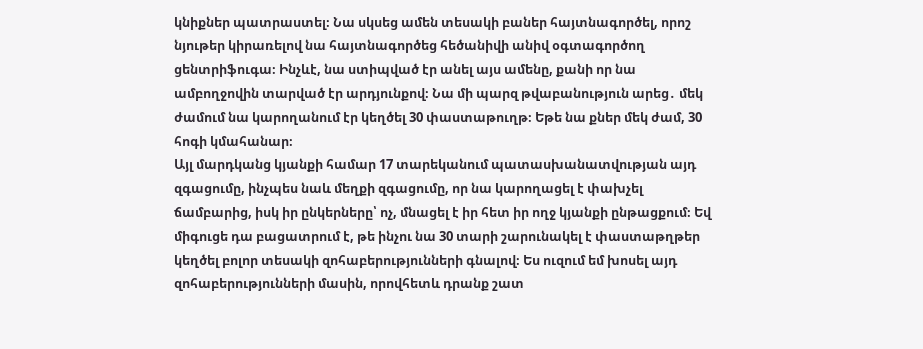կնիքներ պատրաստել։ Նա սկսեց ամեն տեսակի բաներ հայտնագործել, որոշ նյութեր կիրառելով նա հայտնագործեց հեծանիվի անիվ օգտագործող ցենտրիֆուգա։ Ինչևէ, նա ստիպված էր անել այս ամենը, քանի որ նա ամբողջովին տարված էր արդյունքով։ Նա մի պարզ թվաբանություն արեց․ մեկ ժամում նա կարողանում էր կեղծել 30 փաստաթուղթ։ Եթե նա քներ մեկ ժամ, 30 հոգի կմահանար։
Այլ մարդկանց կյանքի համար 17 տարեկանում պատասխանատվության այդ զգացումը, ինչպես նաև մեղքի զգացումը, որ նա կարողացել է փախչել ճամբարից, իսկ իր ընկերները՝ ոչ, մնացել է իր հետ իր ողջ կյանքի ընթացքում։ Եվ միգուցե դա բացատրում է, թե ինչու նա 30 տարի շարունակել է փաստաթղթեր կեղծել բոլոր տեսակի զոհաբերությունների գնալով։ Ես ուզում եմ խոսել այդ զոհաբերությունների մասին, որովհետև դրանք շատ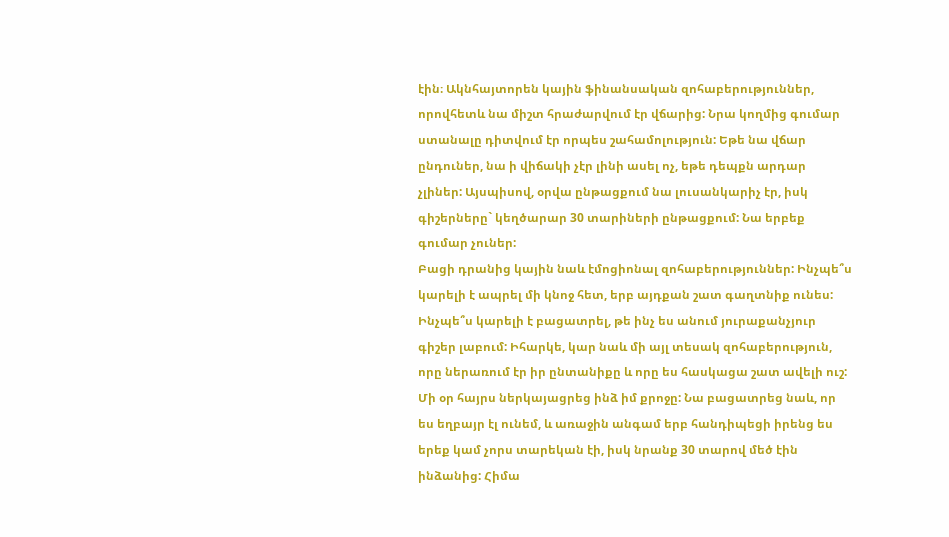էին։ Ակնհայտորեն կային ֆինանսական զոհաբերություններ, որովհետև նա միշտ հրաժարվում էր վճարից: Նրա կողմից գումար ստանալը դիտվում էր որպես շահամոլություն: Եթե նա վճար ընդուներ, նա ի վիճակի չէր լինի ասել ոչ, եթե դեպքն արդար չլիներ: Այսպիսով, օրվա ընթացքում նա լուսանկարիչ էր, իսկ գիշերները` կեղծարար 30 տարիների ընթացքում: Նա երբեք գումար չուներ:
Բացի դրանից կային նաև էմոցիոնալ զոհաբերություններ: Ինչպե՞ս կարելի է ապրել մի կնոջ հետ, երբ այդքան շատ գաղտնիք ունես: Ինչպե՞ս կարելի է բացատրել, թե ինչ ես անում յուրաքանչյուր գիշեր լաբում: Իհարկե, կար նաև մի այլ տեսակ զոհաբերություն, որը ներառում էր իր ընտանիքը և որը ես հասկացա շատ ավելի ուշ: Մի օր հայրս ներկայացրեց ինձ իմ քրոջը: Նա բացատրեց նաև, որ ես եղբայր էլ ունեմ, և առաջին անգամ երբ հանդիպեցի իրենց ես երեք կամ չորս տարեկան էի, իսկ նրանք 30 տարով մեծ էին ինձանից: Հիմա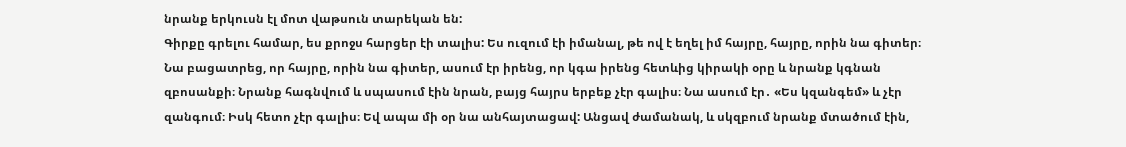նրանք երկուսն էլ մոտ վաթսուն տարեկան են:
Գիրքը գրելու համար, ես քրոջս հարցեր էի տալիս: Ես ուզում էի իմանալ, թե ով է եղել իմ հայրը, հայրը, որին նա գիտեր։ Նա բացատրեց, որ հայրը, որին նա գիտեր, ասում էր իրենց, որ կգա իրենց հետևից կիրակի օրը և նրանք կգնան զբոսանքի։ Նրանք հագնվում և սպասում էին նրան, բայց հայրս երբեք չէր գալիս։ Նա ասում էր․ «Ես կզանգեմ» և չէր զանգում։ Իսկ հետո չէր գալիս։ Եվ ապա մի օր նա անհայտացավ: Անցավ ժամանակ, և սկզբում նրանք մտածում էին,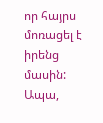որ հայրս մոռացել է իրենց մասին: Ապա,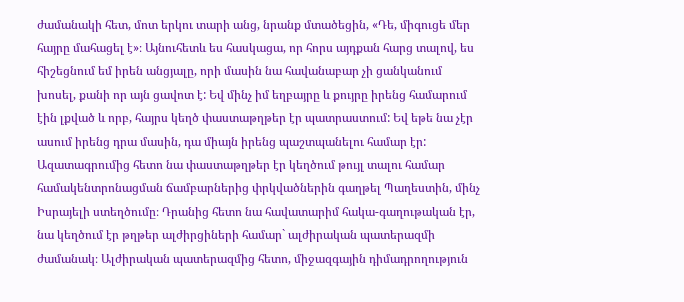ժամանակի հետ, մոտ երկու տարի անց, նրանք մտածեցին, «Դե, միգուցե մեր հայրը մահացել է»։ Այնուհետև ես հասկացա, որ հորս այդքան հարց տալով, ես հիշեցնում եմ իրեն անցյալը, որի մասին նա հավանաբար չի ցանկանում խոսել, քանի որ այն ցավոտ է: Եվ մինչ իմ եղբայրը և քույրը իրենց համարում էին լքված և որբ, հայրս կեղծ փաստաթղթեր էր պատրաստում: Եվ եթե նա չէր ասում իրենց դրա մասին, դա միայն իրենց պաշտպանելու համար էր:
Ազատագրումից հետո նա փաստաթղթեր էր կեղծում թույլ տալու համար համակենտրոնացման ճամբարներից փրկվածներին գաղթել Պաղեստին, մինչ Իսրայելի ստեղծումը։ Դրանից հետո նա հավատարիմ հակա-գաղութական էր, նա կեղծում էր թղթեր ալժիրցիների համար` ալժիրական պատերազմի ժամանակ։ Ալժիրական պատերազմից հետո, միջազգային դիմադրողություն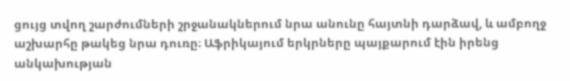ցույց տվող շարժումների շրջանակներում նրա անունը հայտնի դարձավ, և ամբողջ աշխարհը թակեց նրա դուռը։ Աֆրիկայում երկրները պայքարում էին իրենց անկախության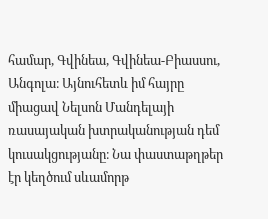համար, Գվինեա, Գվինեա-Բիասսու, Անգոլա։ Այնուհետև իմ հայրը միացավ Նելսոն Մանդելայի ռասայական խտրականության դեմ կուսակցությանը։ Նա փաստաթղթեր էր կեղծում սևամորթ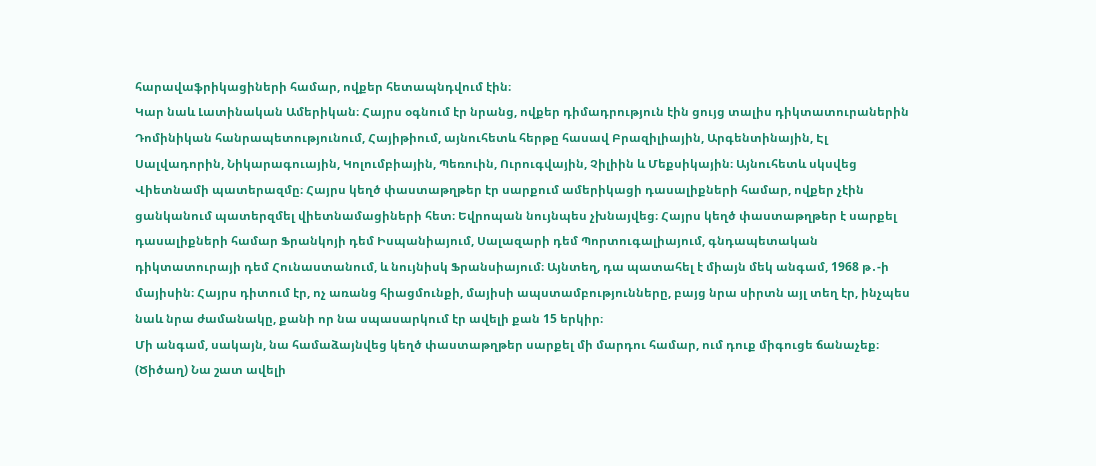հարավաֆրիկացիների համար, ովքեր հետապնդվում էին։
Կար նաև Լատինական Ամերիկան։ Հայրս օգնում էր նրանց, ովքեր դիմադրություն էին ցույց տալիս դիկտատուրաներին Դոմինիկան հանրապետությունում, Հայիթիում, այնուհետև հերթը հասավ Բրազիլիային, Արգենտինային, Էլ Սալվադորին, Նիկարագուային, Կոլումբիային, Պեռուին, Ուրուգվային, Չիլիին և Մեքսիկային։ Այնուհետև սկսվեց Վիետնամի պատերազմը։ Հայրս կեղծ փաստաթղթեր էր սարքում ամերիկացի դասալիքների համար, ովքեր չէին ցանկանում պատերզմել վիետնամացիների հետ։ Եվրոպան նույնպես չխնայվեց։ Հայրս կեղծ փաստաթղթեր է սարքել դասալիքների համար Ֆրանկոյի դեմ Իսպանիայում, Սալազարի դեմ Պորտուգալիայում, գնդապետական դիկտատուրայի դեմ Հունաստանում, և նույնիսկ Ֆրանսիայում։ Այնտեղ, դա պատահել է միայն մեկ անգամ, 1968 թ․-ի մայիսին։ Հայրս դիտում էր, ոչ առանց հիացմունքի, մայիսի ապստամբությունները, բայց նրա սիրտն այլ տեղ էր, ինչպես նաև նրա ժամանակը, քանի որ նա սպասարկում էր ավելի քան 15 երկիր։
Մի անգամ, սակայն, նա համաձայնվեց կեղծ փաստաթղթեր սարքել մի մարդու համար, ում դուք միգուցե ճանաչեք։ (Ծիծաղ) Նա շատ ավելի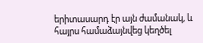երիտասարդ էր այն ժամանակ, և հայրս համաձայնվեց կեղծել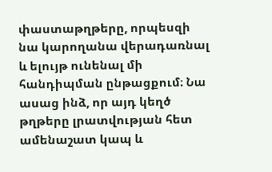փաստաթղթերը, որպեսզի նա կարողանա վերադառնալ և ելույթ ունենալ մի հանդիպման ընթացքում։ Նա ասաց ինձ, որ այդ կեղծ թղթերը լրատվության հետ ամենաշատ կապ և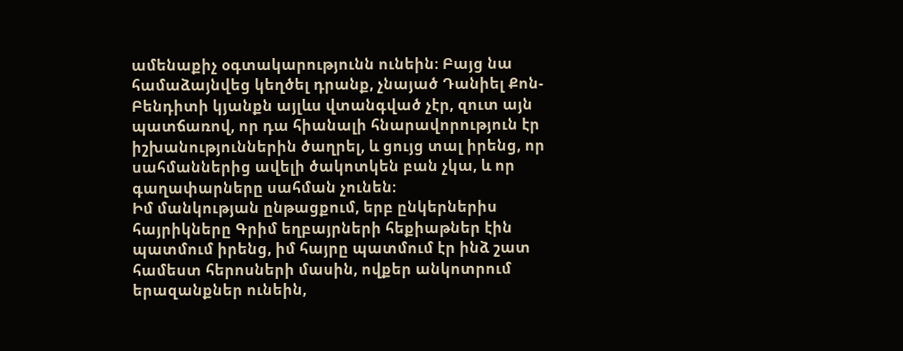ամենաքիչ օգտակարությունն ունեին։ Բայց նա համաձայնվեց կեղծել դրանք, չնայած Դանիել Քոն-Բենդիտի կյանքն այլևս վտանգված չէր, զուտ այն պատճառով, որ դա հիանալի հնարավորություն էր իշխանություններին ծաղրել, և ցույց տալ իրենց, որ սահմաններից ավելի ծակոտկեն բան չկա, և որ գաղափարները սահման չունեն։
Իմ մանկության ընթացքում, երբ ընկերներիս հայրիկները Գրիմ եղբայրների հեքիաթներ էին պատմում իրենց, իմ հայրը պատմում էր ինձ շատ համեստ հերոսների մասին, ովքեր անկոտրում երազանքներ ունեին,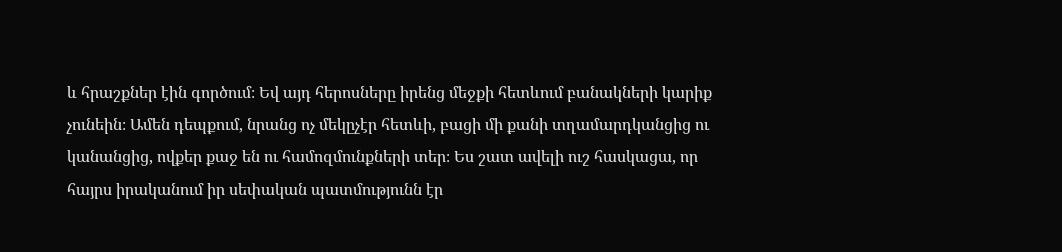և հրաշքներ էին գործում։ Եվ այդ հերոսները իրենց մեջքի հետևում բանակների կարիք չունեին։ Ամեն դեպքում, նրանց ոչ մեկըչէր հետևի, բացի մի քանի տղամարդկանցից ու կանանցից, ովքեր քաջ են ու համոզմունքների տեր։ Ես շատ ավելի ուշ հասկացա, որ հայրս իրականում իր սեփական պատմությունն էր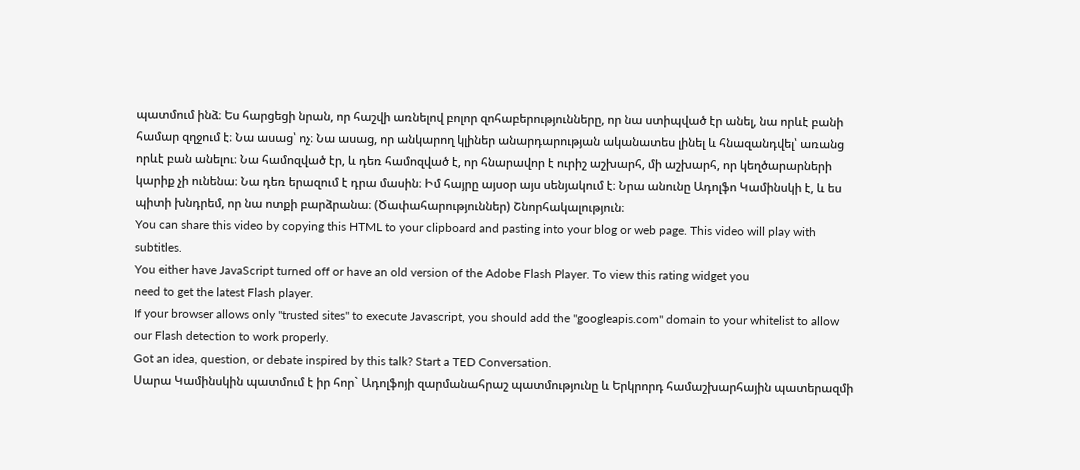պատմում ինձ։ Ես հարցեցի նրան, որ հաշվի առնելով բոլոր զոհաբերությունները, որ նա ստիպված էր անել, նա որևէ բանի համար զղջում է։ Նա ասաց՝ ոչ։ Նա ասաց, որ անկարող կլիներ անարդարության ականատես լինել և հնազանդվել՝ առանց որևէ բան անելու։ Նա համոզված էր, և դեռ համոզված է, որ հնարավոր է ուրիշ աշխարհ, մի աշխարհ, որ կեղծարարների կարիք չի ունենա։ Նա դեռ երազում է դրա մասին։ Իմ հայրը այսօր այս սենյակում է։ Նրա անունը Ադոլֆո Կամինսկի է, և ես պիտի խնդրեմ, որ նա ոտքի բարձրանա։ (Ծափահարություններ) Շնորհակալություն։
You can share this video by copying this HTML to your clipboard and pasting into your blog or web page. This video will play with subtitles.
You either have JavaScript turned off or have an old version of the Adobe Flash Player. To view this rating widget you
need to get the latest Flash player.
If your browser allows only "trusted sites" to execute Javascript, you should add the "googleapis.com" domain to your whitelist to allow our Flash detection to work properly.
Got an idea, question, or debate inspired by this talk? Start a TED Conversation.
Սարա Կամինսկին պատմում է իր հոր` Ադոլֆոյի զարմանահրաշ պատմությունը և Երկրորդ համաշխարհային պատերազմի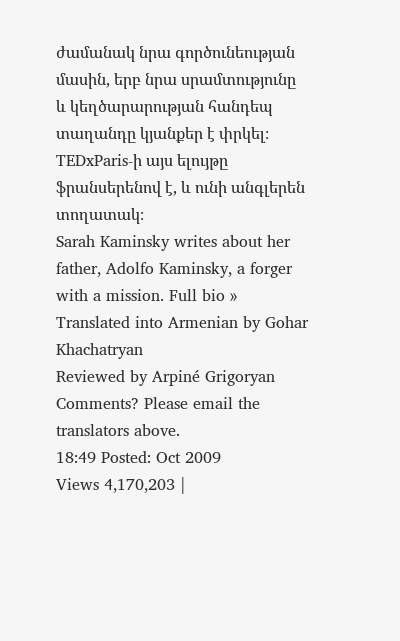ժամանակ նրա գործունեության մասին, երբ նրա սրամտությունը և կեղծարարության հանդեպ տաղանդը կյանքեր է փրկել։ TEDxParis-ի այս ելույթը ֆրանսերենով է, և ունի անգլերեն տողատակ։
Sarah Kaminsky writes about her father, Adolfo Kaminsky, a forger with a mission. Full bio »
Translated into Armenian by Gohar Khachatryan
Reviewed by Arpiné Grigoryan
Comments? Please email the translators above.
18:49 Posted: Oct 2009
Views 4,170,203 |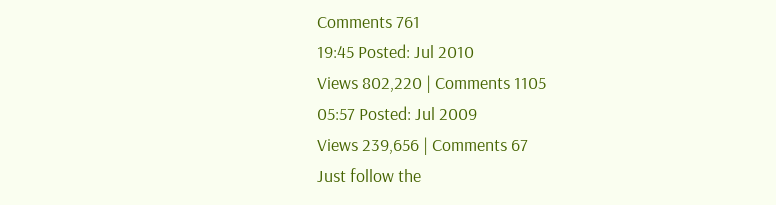Comments 761
19:45 Posted: Jul 2010
Views 802,220 | Comments 1105
05:57 Posted: Jul 2009
Views 239,656 | Comments 67
Just follow the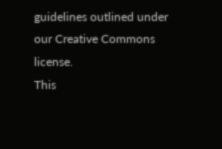guidelines outlined under our Creative Commons license.
This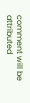comment will be attributed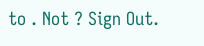to . Not ? Sign Out.